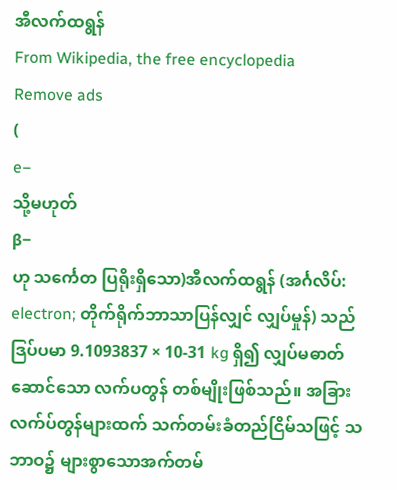အီလက်ထရွန်
From Wikipedia, the free encyclopedia
Remove ads
(
e−
သို့မဟုတ်
β−
ဟု သင်္ကေတ ပြရိုးရှိသော)အီလက်ထရွန် (အင်္ဂလိပ်: electron; တိုက်ရိုက်ဘာသာပြန်လျှင် လျှပ်မှုန်) သည် ဒြပ်ပမာ 9.1093837 × 10-31 kg ရှိ၍ လျှပ်မဓာတ်ဆောင်သော လက်ပတွန် တစ်မျိုးဖြစ်သည်။ အခြားလက်ပ်တွန်များထက် သက်တမ်းခံတည်ငြိမ်သဖြင့် သဘာဝ၌ များစွာသောအက်တမ်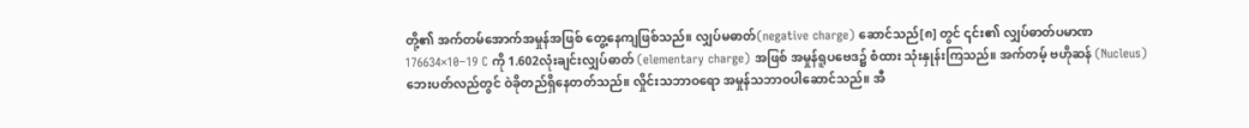တို့၏ အက်တမ်အောက်အမှုန်အဖြစ် တွေ့နေကျဖြစ်သည်။ လျှပ်မဓာတ်(negative charge) ဆောင်သည်[၈] တွင် ၎င်း၏ လျှပ်ဓာတ်ပမာဏ 176634×10−19 C ကို 1.602လုံးချင်းလျှပ်ဓာတ် (elementary charge) အဖြစ် အမှုန်ရူပဗေဒ၌ စံထား သုံးနှုန်းကြသည်။ အက်တမ့် ဗဟိုဆန် (Nucleus) ဘေးပတ်လည်တွင် ဝဲခိုတည်ရှိနေတတ်သည်။ လှိုင်းသဘာဝရော အမှုန်သဘာဝပါဆောင်သည်။ အီ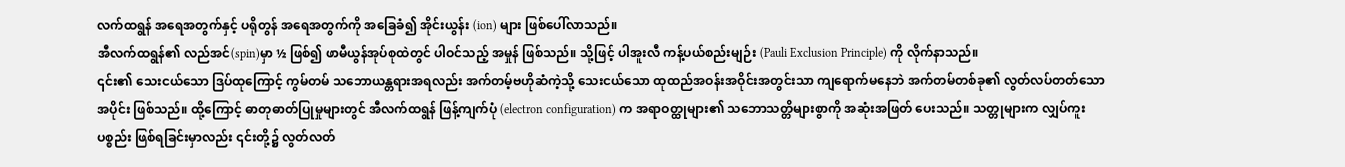လက်ထရွန် အရေအတွက်နှင့် ပရိုတွန် အရေအတွက်ကို အခြေခံ၍ အိုင်းယွန်း (ion) များ ဖြစ်ပေါ်လာသည်။
အီလက်ထရွန်၏ လည်အင်(spin)မှာ ½ ဖြစ်၍ ဖာမီယွန်အုပ်စုထဲတွင် ပါဝင်သည့် အမှုန် ဖြစ်သည်။ သို့ဖြင့် ပါအူးလီ ကန့်ပယ်စည်းမျဉ်း (Pauli Exclusion Principle) ကို လိုက်နာသည်။
၎င်း၏ သေးငယ်သော ဒြပ်ထုကြောင့် ကွမ်တမ် သဘောယန္တရားအရလည်း အက်တမ့်ဗဟိုဆံကဲ့သို့ သေးငယ်သော ထုထည်အဝန်းအဝိုင်းအတွင်းသာ ကျရောက်မနေဘဲ အက်တမ်တစ်ခု၏ လွတ်လပ်တတ်သော အပိုင်း ဖြစ်သည်။ ထို့ကြောင့် ဓာတုဓာတ်ပြုမှုများတွင် အီလက်ထရွန် ဖြန့်ကျက်ပုံ (electron configuration) က အရာဝတ္ထုများ၏ သဘောသတ္တိများစွာကို အဆုံးအဖြတ် ပေးသည်။ သတ္တုများက လျှပ်ကူးပစ္စည်း ဖြစ်ရခြင်းမှာလည်း ၎င်းတို့၌ လွတ်လတ်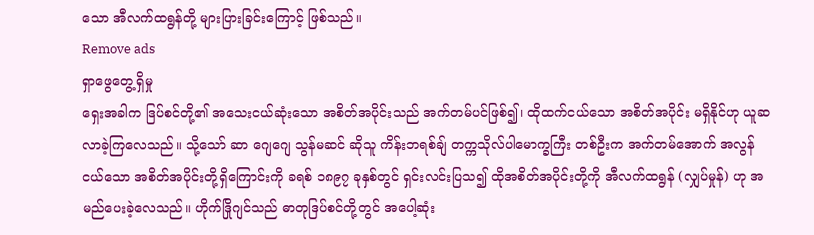သော အီလက်ထရွန်တို့ များပြားခြင်းကြောင့် ဖြစ်သည်။
Remove ads
ရှာဖွေတွေ့ရှိမှု
ရှေးအခါက ဒြပ်စင်တို့၏ အသေးငယ်ဆုံးသော အစိတ်အပိုင်းသည် အက်တမ်ပင်ဖြစ်၍၊ ထိုထက်ငယ်သော အစိတ်အပိုင်း မရှိနိုင်ဟု ယူဆလာခဲ့ကြလေသည်။ သို့သော် ဆာ ဂျေဂျေ သွန်မဆင် ဆိုသူ ကိန်းဘရစ်ချ် တက္ကသိုလ်ပါမောက္ခကြီး တစ်ဦးက အက်တမ်အောက် အလွန်ငယ်သော အစိတ်အပိုင်းတို့ရှိကြောင်းကို ခရစ် ၁၈၉၇ ခုနှစ်တွင် ရှင်းလင်းပြသ၍ ထိုအစိတ်အပိုင်းတို့ကို အီလက်ထရွန် (လျှပ်မှုန်) ဟု အမည်ပေးခဲ့လေသည်။ ဟိုက်ဒြိုဂျင်သည် ဓာတုဒြပ်စင်တို့တွင် အပေါ့ဆုံး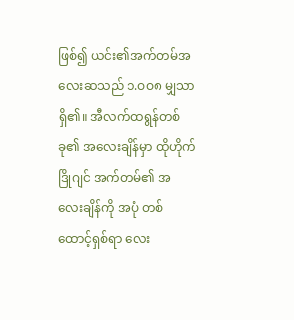ဖြစ်၍ ယင်း၏အက်တမ်အလေးဆသည် ၁.ဝဝ၈ မျှသာ ရှိ၏။ အီလက်ထရွန်တစ်ခု၏ အလေးချိန်မှာ ထိုဟိုက်ဒြိုဂျင် အက်တမ်၏ အလေးချိန်ကို အပုံ တစ်ထောင့်ရှစ်ရာ လေး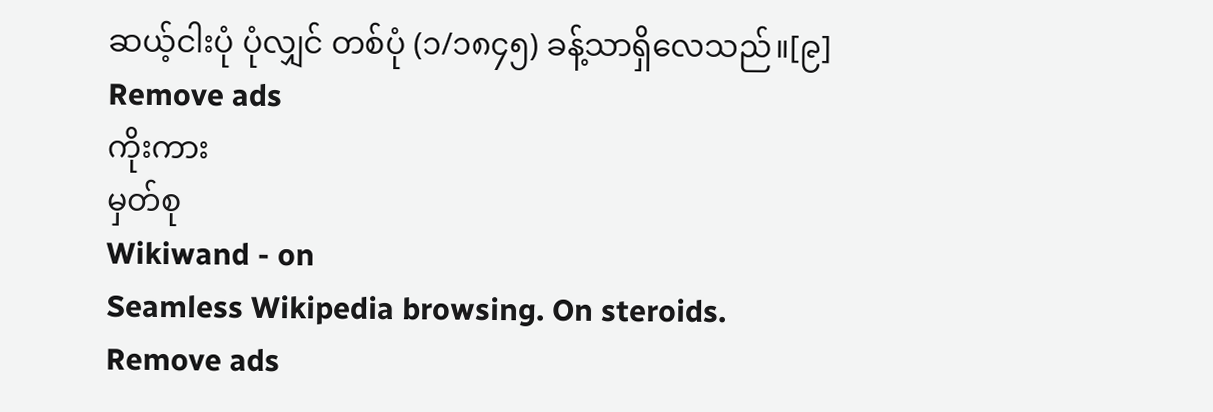ဆယ့်ငါးပုံ ပုံလျှင် တစ်ပုံ (၁/၁၈၄၅) ခန့်သာရှိလေသည်။[၉]
Remove ads
ကိုးကား
မှတ်စု
Wikiwand - on
Seamless Wikipedia browsing. On steroids.
Remove ads